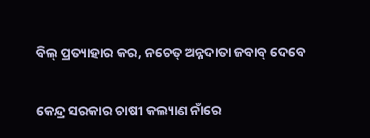ବିଲ୍‌ ପ୍ରତ୍ୟାହାର କର, ନଚେତ୍‌ ଅନ୍ନଦାତା ଜବାବ୍‌ ଦେବେ

କେନ୍ଦ୍ର ସରକାର ଚାଷୀ କଲ୍ୟାଣ ନାଁରେ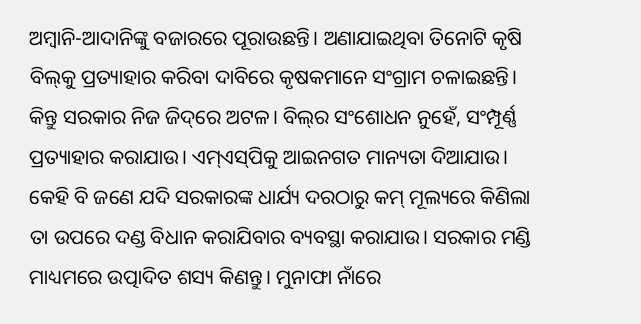ଅମ୍ବାନି-ଆଦାନିଙ୍କୁ ବଜାରରେ ପୂରାଉଛନ୍ତି। ଅଣାଯାଇଥିବା ତିନୋଟି କୃଷି ବିଲ୍‌କୁ ପ୍ରତ୍ୟାହାର କରିବା ଦାବିରେ କୃଷକମାନେ ସଂଗ୍ରାମ ଚଳାଇଛନ୍ତି। କିନ୍ତୁ ସରକାର ନିଜ ଜିଦ୍‌ରେ ଅଟଳ। ବିଲ୍‌ର ସଂଶୋଧନ ନୁହେଁ, ସଂମ୍ପୂର୍ଣ୍ଣ ପ୍ରତ୍ୟାହାର କରାଯାଉ। ଏମ୍‌ଏସ୍‌ପିକୁ ଆଇନଗତ ମାନ୍ୟତା ଦିଆଯାଉ। କେହି ବି ଜଣେ ଯଦି ସରକାରଙ୍କ ଧାର୍ଯ୍ୟ ଦରଠାରୁ କମ୍‌ ମୂଲ୍ୟରେ କିଣିଲା ତା ଉପରେ ଦଣ୍ଡ ବିଧାନ କରାଯିବାର ବ୍ୟବସ୍ଥା‌ କରାଯାଉ। ସରକାର ମଣ୍ଡି ମାଧ୍ୟମରେ ଉତ୍ପାଦିତ ଶସ୍ୟ କିଣନ୍ତୁ। ମୁନାଫା ନାଁରେ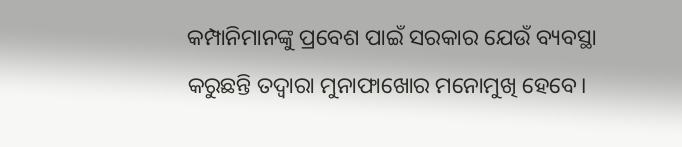କମ୍ପାନିମାନଙ୍କୁ ପ୍ରବେଶ ପାଇଁ ସରକାର ଯେଉଁ ବ୍ୟବସ୍ଥା କରୁଛନ୍ତି ତଦ୍ବାରା ମୁନାଫାଖୋର ମନୋମୁଖି ହେବେ।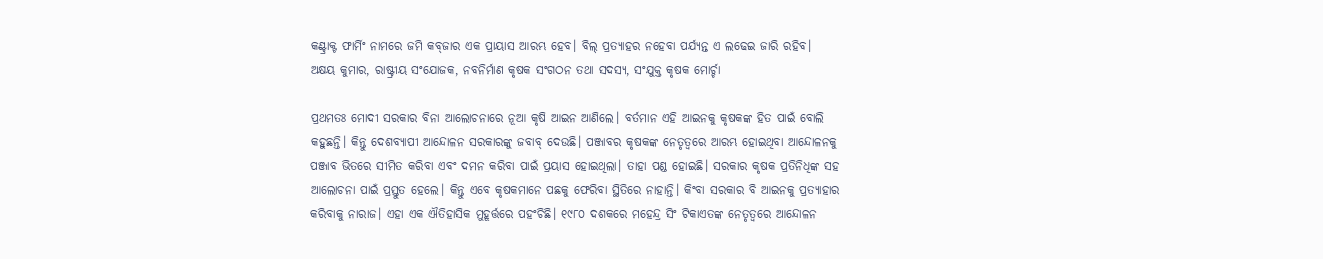କଣ୍ଟ୍ରାକ୍ଟ ଫାର୍ମିଂ ନାମରେ ଜମି କବ୍‌ଜାର ଏକ ପ୍ରାୟାସ ଆରମ୍ଭ ହେବ। ବିଲ୍‌ ପ୍ରତ୍ୟାହର ନହେବା ପର୍ଯ୍ୟନ୍ତ ଏ ଲଢେଇ ଜାରି ରହିବ।
ଅକ୍ଷୟ କୁମାର, ରାଷ୍ଟ୍ରୀୟ ସଂଯୋଜକ, ନବନିର୍ମାଣ କୃଷକ ସଂଗଠନ ତଥା ସଦସ୍ୟ, ସଂଯୁକ୍ତ କୃଷକ ମୋର୍ଚ୍ଚା

ପ୍ରଥମତଃ ମୋଦୀ ସରକାର ବିନା ଆଲୋଚନାରେ ନୂଆ କୃଷି ଆଇନ ଆଣିଲେ। ବର୍ତମାନ ଏହି ଆଇନକୁ କୃଷକଙ୍କ ହିତ ପାଇଁ ବୋଲି କହୁଛନ୍ତି। କିନ୍ତୁ ଦେଶବ୍ୟାପୀ ଆନ୍ଦୋଳନ ସରକାରଙ୍କୁ ଜବାବ୍‌ ଦେଉଛି। ପଞ୍ଜାବର କୃଷକଙ୍କ ନେତୃତ୍ବରେ ଆରମ୍ଭ ହୋଇଥିବା ଆନ୍ଦୋଳନକୁ ପଞ୍ଜାବ ଭିତରେ ସୀମିତ କରିବା ଏବଂ ଦମନ କରିବା ପାଇଁ ପ୍ରୟାସ ହୋଇଥିଲା। ତାହା ପଣ୍ଡ ହୋଇଛି। ସରକାର କୃଷକ ପ୍ରତିନିଧିଙ୍କ ସହ ଆଲୋଚନା ପାଇଁ ପ୍ରସ୍ତୁତ ‌ହେଲେ। କିନ୍ତୁ ଏବେ କୃଷକମାନେ ପଛକୁ ଫେରିବା ସ୍ଥିତିରେ ନାହାନ୍ତି। କିଂବା ସରକାର ବି ଆଇନକୁ ପ୍ରତ୍ୟାହାର କରିବାକୁ ନାରାଜ। ଏହା ଏକ ଐତିହାସିକ ମୁହୂର୍ତ୍ତରେ ପହଂଚିଛି। ୧୯୮୦ ଦଶକରେ ମହେନ୍ଦ୍ର ସିଂ ଟିକାଏତଙ୍କ ନେତୃତ୍ବରେ ଆନ୍ଦୋଳନ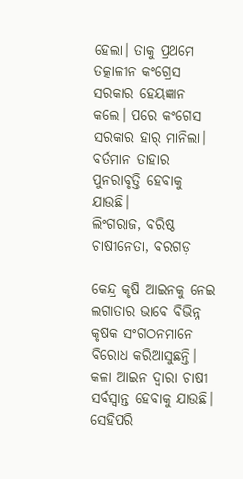ହେଲା। ତାକୁ ପ୍ରଥମେ ତତ୍କାଳୀନ କଂଗ୍ରେସ ସରକାର ହେୟଜ୍ଞାନ କଲେ। ପରେ କଂଗେସ ସରକାର ହାର୍‌ ମାନିଲା। ବର୍ତମାନ ତାହାର ପୁନରାବୃତ୍ତି ହେବାକୁ ଯାଉଛି।
ଲିଂଗରାଜ, ବରିଷ୍ଠ ଚାଷୀନେତା, ବରଗଡ଼

କେନ୍ଦ୍ର କୃଷି ଆଇନକୁ ନେଇ ଲଗାତାର ଭାବେ ବିଭିନ୍ନ କୃଷକ ସଂଗଠନମାନେ ବିରୋଧ କରିଆସୁଛନ୍ତି। କଳା ଆଇନ ଦ୍ବାରା ଚାଷୀ ସର୍ବସ୍ବାନ୍ତ ହେବାକୁ ଯାଉଛି। ସେହିପରି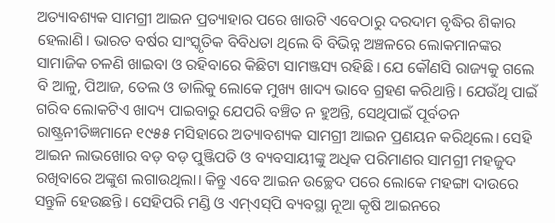ଅତ୍ୟାବଶ୍ୟକ ସାମଗ୍ରୀ ଆଇନ ପ୍ରତ୍ୟାହାର ପରେ ଖାଉଟି ଏବେଠାରୁ ଦରଦାମ ବୃଦ୍ଧିର ଶିକାର ହେଲାଣି। ଭାରତ ବର୍ଷର ସାଂସ୍କୃତିକ ବିବିଧତା ଥିଲେ ବି ବିଭିନ୍ନ ଅଞ୍ଚଳରେ ଲୋକମାନଙ୍କର ସାମାଜିକ ଚଳଣି ଖାଇବା ଓ ରହିବାରେ କିଛିଟା ସାମଞ୍ଜସ୍ୟ ରହିଛି। ଯେ କୌଣସି ରାଜ୍ୟକୁ ଗଲେ ବି ଆଳୁ, ପିଆଜ, ତେଲ ଓ ଡାଲିକୁ ଲୋକେ ମୁଖ୍ୟ ଖାଦ୍ୟ ଭାବେ ଗ୍ରହଣ କରିଥାନ୍ତି। ଯେଉଁଥି ପାଇଁ ଗରିବ ଲୋକଟିଏ ଖାଦ୍ୟ ପାଇବାରୁ ଯେପରି ବଞ୍ଚିତ ନ ହୁଅନ୍ତି, ସେଥିପାଇଁ ପୂର୍ବତନ ରାଷ୍ଟ୍ରନୀତିଜ୍ଞମାନେ ୧୯୫୫ ମସିହାରେ ଅତ୍ୟାବଶ୍ୟକ ସାମଗ୍ରୀ ଆଇନ ପ୍ରଣୟନ କରିଥିଲେ। ସେହି ଆଇନ ଲାଭଖୋର ବଡ଼ ବଡ଼ ପୁଞ୍ଜିପତି ଓ ବ୍ୟବସାୟୀଙ୍କୁ ଅଧିକ ପରିମାଣର ସାମଗ୍ରୀ ମହଜୁଦ ରଖିବାରେ ଅଙ୍କୁଶ ଲଗାଉଥିଲା। କିନ୍ତୁ ଏବେ ଆଇନ ଉଚ୍ଛେଦ ପରେ ଲୋକେ ମହଙ୍ଗା ଦାଉରେ ସନ୍ତୁଳି ହେଉଛନ୍ତି। ସେହିପରି ମଣ୍ଡି ଓ ଏମ୍‌ଏସ୍‌ପି ବ୍ୟବସ୍ଥା ନୂଆ କୃଷି ଆଇନରେ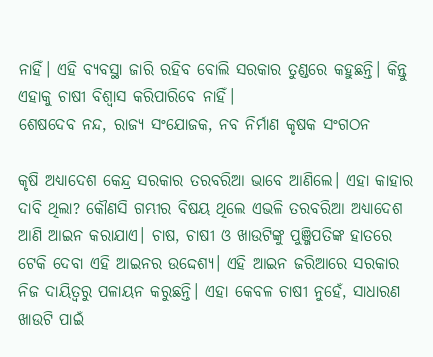ନାହିଁ। ଏହି ବ୍ୟବସ୍ଥା ଜାରି ରହିବ ବୋଲି ସରକାର ତୁଣ୍ଡରେ କହୁଛନ୍ତି। କିନ୍ତୁ ଏହାକୁ ଚାଷୀ ବିଶ୍ବାସ କରିପାରିବେ ନାହିଁ।
ଶେଷଦେବ ନନ୍ଦ, ରାଜ୍ୟ ସଂଯୋଜକ, ନବ ନିର୍ମାଣ କୃଷକ ସଂଗଠନ

କୃଷି ଅଧ୍ୟାଦେଶ କେନ୍ଦ୍ର ସରକାର ତରବରିଆ ଭାବେ ଆଣିଲେ। ଏହା କାହାର ଦାବି ଥିଲା? କୌଣସି ଗମ୍ଭୀର ବିଷୟ ଥିଲେ ଏଭଳି ତରବରିଆ ଅଧ୍ୟାଦେଶ ଆଣି ଆଇନ କରାଯାଏ। ଚାଷ, ଚାଷୀ ଓ ଖାଉଟିଙ୍କୁ ପୁଞ୍ଜିପତିଙ୍କ ହାତରେ ଟେକି ଦେବା ଏହି ଆଇନର ଉଦ୍ଦେଶ୍ୟ। ଏହି ଆଇନ ଜରିଆରେ ସରକାର ନିଜ ଦାୟିତ୍ବରୁ ପଳାୟନ କରୁଛନ୍ତି। ଏହା କେବଳ ଚାଷୀ ନୁହେଁ, ସାଧାରଣ ଖାଉଟି ପାଇଁ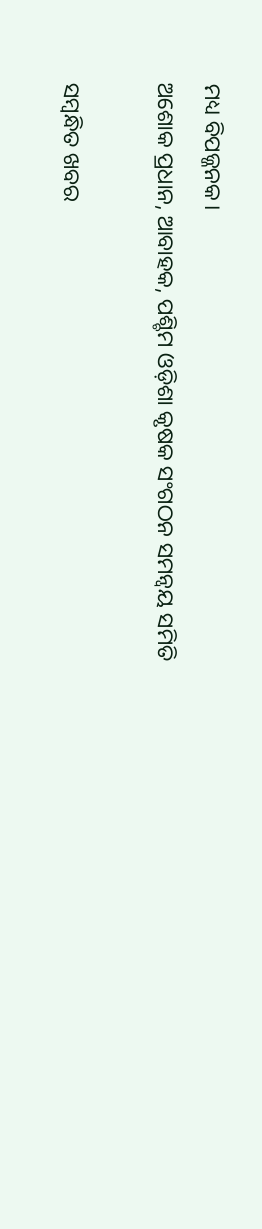ମଧ୍ୟ ବିପଜ୍ଜନକ।
ଅଶୋକ ପ୍ରଧାନ, ଆବାହକ, ପଶ୍ଚିମ ଓଡ଼ିଶା କୃଷକ ସଂଗଠନ ସମନ୍ବୟ ସମିତି

ସମ୍ବନ୍ଧିତ ଖବର